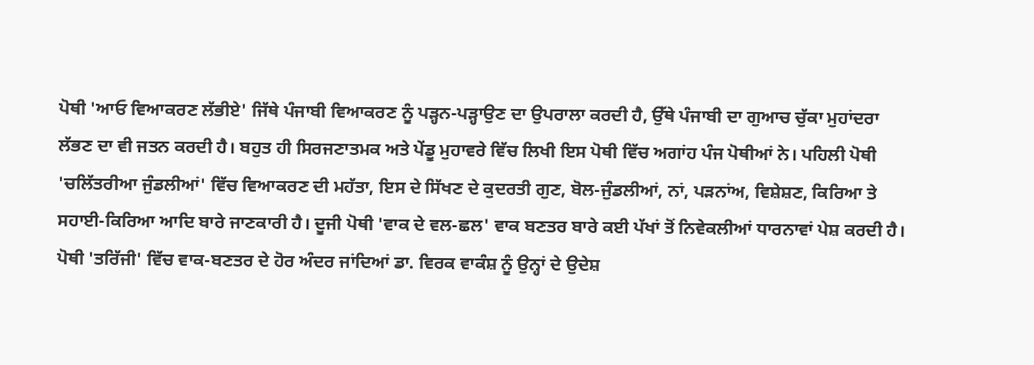ਪੋਥੀ 'ਆਓ ਵਿਆਕਰਣ ਲੱਭੀਏ' ਜਿੱਥੇ ਪੰਜਾਬੀ ਵਿਆਕਰਣ ਨੂੰ ਪੜ੍ਹਨ-ਪੜ੍ਹਾਉਣ ਦਾ ਉਪਰਾਲਾ ਕਰਦੀ ਹੈ, ਉੱਥੇ ਪੰਜਾਬੀ ਦਾ ਗੁਆਚ ਚੁੱਕਾ ਮੁਹਾਂਦਰਾ ਲੱਭਣ ਦਾ ਵੀ ਜਤਨ ਕਰਦੀ ਹੈ। ਬਹੁਤ ਹੀ ਸਿਰਜਣਾਤਮਕ ਅਤੇ ਪੇਂਡੂ ਮੁਹਾਵਰੇ ਵਿੱਚ ਲਿਖੀ ਇਸ ਪੋਥੀ ਵਿੱਚ ਅਗਾਂਹ ਪੰਜ ਪੋਥੀਆਂ ਨੇ। ਪਹਿਲੀ ਪੋਥੀ 'ਚਲਿੱਤਰੀਆ ਜੁੰਡਲੀਆਂ' ਵਿੱਚ ਵਿਆਕਰਣ ਦੀ ਮਹੱਤਾ, ਇਸ ਦੇ ਸਿੱਖਣ ਦੇ ਕੁਦਰਤੀ ਗੁਣ, ਬੋਲ-ਜੁੰਡਲੀਆਂ, ਨਾਂ, ਪੜਨਾਂਅ, ਵਿਸ਼ੇਸ਼ਣ, ਕਿਰਿਆ ਤੇ ਸਹਾਈ-ਕਿਰਿਆ ਆਦਿ ਬਾਰੇ ਜਾਣਕਾਰੀ ਹੈ। ਦੂਜੀ ਪੋਥੀ 'ਵਾਕ ਦੇ ਵਲ-ਛਲ' ਵਾਕ ਬਣਤਰ ਬਾਰੇ ਕਈ ਪੱਖਾਂ ਤੋਂ ਨਿਵੇਕਲੀਆਂ ਧਾਰਨਾਵਾਂ ਪੇਸ਼ ਕਰਦੀ ਹੈ। ਪੋਥੀ 'ਤਰਿੱਜੀ' ਵਿੱਚ ਵਾਕ-ਬਣਤਰ ਦੇ ਹੋਰ ਅੰਦਰ ਜਾਂਦਿਆਂ ਡਾ. ਵਿਰਕ ਵਾਕੰਸ਼ ਨੂੰ ਉਨ੍ਹਾਂ ਦੇ ਉਦੇਸ਼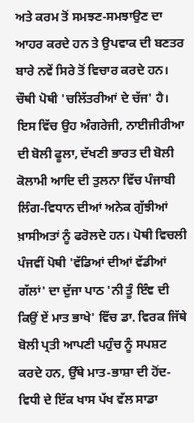ਅਤੇ ਕਰਮ ਤੋਂ ਸਮਝਣ-ਸਮਝਾਉਣ ਦਾ ਆਹਰ ਕਰਦੇ ਹਨ ਤੇ ਉਪਵਾਕ ਦੀ ਬਣਤਰ ਬਾਰੇ ਨਵੇਂ ਸਿਰੇ ਤੋਂ ਵਿਚਾਰ ਕਰਦੇ ਹਨ। ਚੌਥੀ ਪੋਥੀ 'ਚਲਿੱਤਰੀਆਂ ਦੇ ਚੱਜ' ਹੈ। ਇਸ ਵਿੱਚ ਉਹ ਅੰਗਰੇਜੀ, ਨਾਈਜੀਰੀਆ ਦੀ ਬੋਲੀ ਫੂਲਾ, ਦੱਖਣੀ ਭਾਰਤ ਦੀ ਬੋਲੀ ਕੋਲਾਮੀ ਆਦਿ ਦੀ ਤੁਲਨਾ ਵਿੱਚ ਪੰਜਾਬੀ ਲਿੰਗ-ਵਿਧਾਨ ਦੀਆਂ ਅਨੇਕ ਗੁੱਝੀਆਂ ਖ਼ਾਸੀਅਤਾਂ ਨੂੰ ਫਰੋਲਦੇ ਹਨ। ਪੋਥੀ ਵਿਚਲੀ ਪੰਜਵੀਂ ਪੋਥੀ 'ਵੱਡਿਆਂ ਦੀਆਂ ਵੱਡੀਆਂ ਗੱਲਾਂ' ਦਾ ਦੁੱਜਾ ਪਾਠ 'ਨੀ ਤੂੰ ਇੰਞ ਦੀ ਕਿਉਂ ਏਂ ਮਾਤ ਭਾਖੇ' ਵਿੱਚ ਡਾ. ਵਿਰਕ ਜਿੱਥੇ ਬੋਲੀ ਪ੍ਰਤੀ ਆਪਣੀ ਪਹੁੰਚ ਨੂੰ ਸਪਸ਼ਟ ਕਰਦੇ ਹਨ, ਉੱਥੇ ਮਾਤ-ਭਾਸ਼ਾ ਦੀ ਹੋਂਦ-ਵਿਧੀ ਦੇ ਇੱਕ ਖਾਸ ਪੱਖ ਵੱਲ ਸਾਡਾ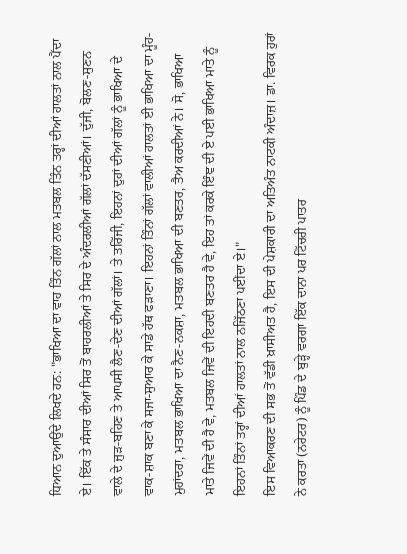ਧਿਆਨ ਦੁਆਉਂਦੇ ਲਿਖਦੇ ਹਨ: "ਭਾਖਿਆ ਦਾ ਵਾਹ ਤਿੰਨ ਗੱਲਾਂ ਨਾਲ ਮਤਬਲ ਤਿੰਨ ਤਰ੍ਹਾਂ ਦੀਆਂ ਹਾਲਤਾਂ ਨਾਲ ਪੈਂਦਾ ਏ। ਇੱਕ ਤੇ ਸੰਸਾਰ ਦੀਆਂ ਸਿਰ ਤੋਂ ਬਾਹਰਲੀਆਂ ਤੇ ਸਿਰ ਦੇ ਅੰਦਰਲੀਆਂ ਗੱਲਾਂ ਦੱਸਣੀਆਂ। ਦੁੱਜੀ, ਬੋਲਣ-ਸੁਣਨ ਵਾਲੇ ਦੇ ਜੁੜ-ਬਹਿਣ ਤੇ ਆਪਸੀ ਲੈਣ-ਦੇਣ ਦੀਆਂ ਗੱਲਾਂ। ਤੇ ਤਰਿੱਜੀ, ਇਹਨਾਂ ਦੁਹਾਂ ਦੀਆਂ ਗੱਲਾਂ ਨੂੰ ਭਾਖਿਆ ਦੇ ਵਾਕ-ਸ਼ਾਕ ਬਣਾ ਕੇ ਸਜਾ-ਸੁਆਰ ਕੇ ਸਾਡੇ ਹੱਥ ਫੜਾਣਾ। ਇਹਨਾਂ ਤਿੰਨਾਂ ਗੱਲਾਂ ਵਾਲੀਆਂ ਹਾਲਤਾਂ ਈ ਭਾਖਿਆ ਦਾ ਮੂੰਹ-ਮੁਹਾਂਦਰਾ, ਮਤਬਲ ਭਾਖਿਆ ਦਾ ਨੈਣ-ਨਕਸ਼ਾ, ਮਤਬਲ ਭਾਖਿਆ ਦੀ ਬਣਤਰ, ਤੈਅ ਕਰਦੀਆਂ ਨੇ। ਸੋ, ਭਾਖਿਆ ਮਾਤੇ ਜਿਵੇਂ ਦੀ ਹੈ ਵੇ, ਮਤਬਲ ਜਿਵੇਂ ਦੀ ਇਹਦੀ ਬਣਤਰ ਹੈ ਵੇ, ਇਹ ਤਾਂ ਕਰਕੇ ਇੰਞ ਦੀ ਏ ਪਈ ਭਾਖਿਆ ਮਾਤੇ ਨੂੰ ਇਹਨਾਂ ਤਿੰਨਾਂ ਤਰ੍ਹਾਂ ਦੀਆਂ ਹਾਲਤਾਂ ਨਾਲ ਨਜਿੱਠਣਾ ਪਈਂਦਾ ਏ।"
ਇਸ ਵਿਆਕਰਣ ਦੀ ਸਭ ਤੋਂ ਵੱਡੀ ਖ਼ਾਸੀਅਤ ਹੈ, ਇਸ ਦੀ ਪੇਸ਼ਕਾਰੀ ਦਾ ਅਤਿਅੰਤ ਨਾਟਕੀ ਅੰਦਾਜ਼। ਡਾ. ਵਿਰਕ ਹੁਰਾਂ ਨੇ ਕਰਤਾ (ਨਰੇਟਰ) ਨੂੰ ਪਿੰਡ ਦੇ ਬੁੜ੍ਹੇ ਵਰਗਾ ਇੱਕ ਦਾਨਾ ਪਰ ਟਿੱਚਰੀ ਪਾਤਰ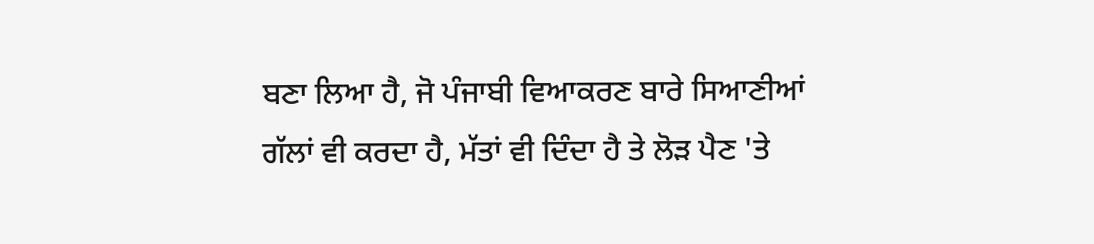ਬਣਾ ਲਿਆ ਹੈ, ਜੋ ਪੰਜਾਬੀ ਵਿਆਕਰਣ ਬਾਰੇ ਸਿਆਣੀਆਂ ਗੱਲਾਂ ਵੀ ਕਰਦਾ ਹੈ, ਮੱਤਾਂ ਵੀ ਦਿੰਦਾ ਹੈ ਤੇ ਲੋੜ ਪੈਣ 'ਤੇ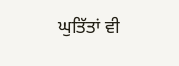ਘੁਤਿੱਤਾਂ ਵੀ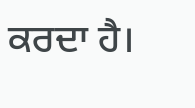ਕਰਦਾ ਹੈ।